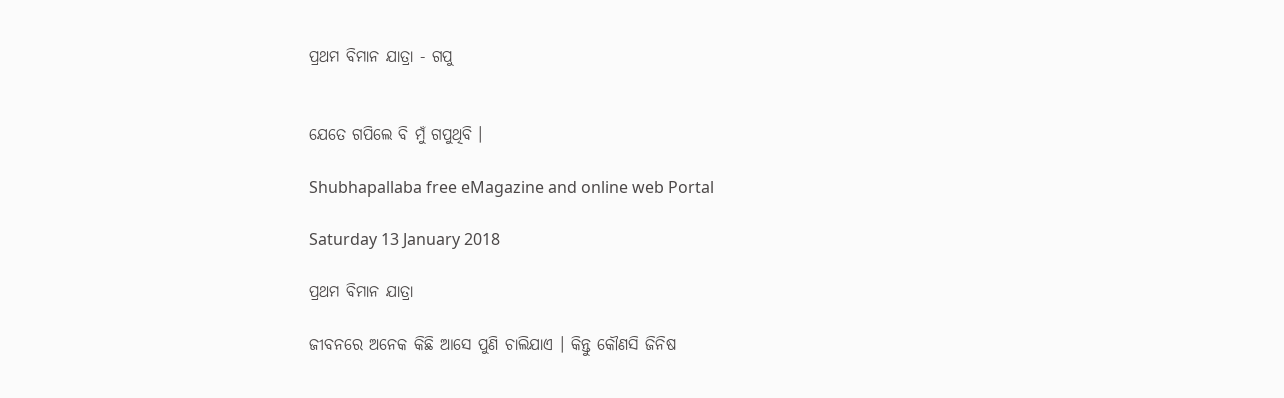ପ୍ରଥମ ବିମାନ ଯାତ୍ରା - ଗପୁ


ଯେତେ ଗପିଲେ ବି ମୁଁ ଗପୁଥିବି ।

Shubhapallaba free eMagazine and online web Portal

Saturday 13 January 2018

ପ୍ରଥମ ବିମାନ ଯାତ୍ରା

ଜୀବନରେ ଅନେକ କିଛି ଆସେ ପୁଣି ଚାଲିଯାଏ । କିନ୍ତୁ କୌଣସି ଜିନିଷ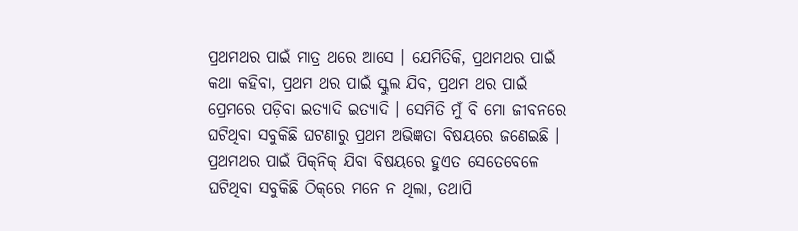ପ୍ରଥମଥର ପାଇଁ ମାତ୍ର ଥରେ ଆସେ । ଯେମିତିକି, ପ୍ରଥମଥର ପାଇଁ କଥା କ‌ହିବା, ପ୍ରଥମ ଥର ପାଇଁ ସ୍କୁଲ ଯିବ, ପ୍ରଥମ ଥର ପାଇଁ ପ୍ରେମରେ ପଡ଼ିବା ଇତ୍ୟାଦି ଇତ୍ୟାଦି । ସେମିତି ମୁଁ ବି ମୋ ଜୀବନରେ ଘଟିଥିବା ସବୁକିଛି ଘଟଣାରୁ ପ୍ରଥମ ଅଭିଜ୍ଞତା ବିଷୟରେ ଜଣେଇଛି । ପ୍ରଥମଥର ପାଇଁ ପିକ୍‌ନିକ୍ ଯିବା ବିଷୟରେ ହୁଏତ ସେତେବେଳେ ଘଟିଥିବା ସବୁକିଛି ଠିକ୍‌ରେ ମନେ ନ ଥିଲା, ତ‌ଥାପି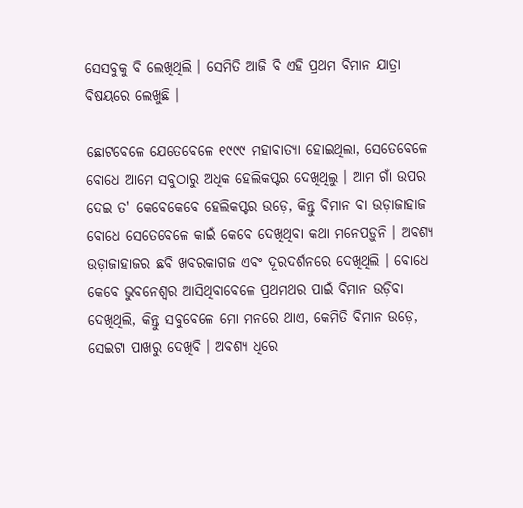ସେସବୁକୁ ବି ଲେଖିଥିଲି । ସେମିତି ଆଜି ବି ଏହି ପ୍ରଥମ ବିମାନ ଯାତ୍ରା ବିଷୟରେ ଲେଖୁଛି ।

ଛୋଟବେଳେ ଯେତେବେଳେ ୧୯୯୯ ମହାବାତ୍ୟା ହୋଇଥିଲା, ସେତେବେଳେ ବୋଧେ ଆମେ ସବୁଠାରୁ ଅଧିକ ହେଲିକପ୍ଟର ଦେଖିଥିଲୁ । ଆମ ଗାଁ ଉପର ଦେଇ ତ' କେବେକେବେ ହେଲିକପ୍ଟର ଉଡ଼େ, କିନ୍ତୁ ବିମାନ ବା ଉଡ଼ାଜାହାଜ ବୋଧେ ସେତେବେଳେ କାଇଁ କେବେ ଦେଖିଥିବା କଥା ମନେପଡ଼ୁନି । ଅବଶ୍ୟ ଉଡ଼ାଜାହାଜର ଛବି ଖବରକାଗଜ ଏବଂ ଦୂରଦର୍ଶନରେ ଦେଖିଥିଲି । ବୋଧେ କେବେ ଭୁବନେଶ୍ୱର ଆସିଥିବାବେଳେ ପ୍ରଥମଥର ପାଇଁ ବିମାନ ଉଡ଼ିବା ଦେଖିଥିଲି, କିନ୍ତୁ ସବୁବେଳେ ମୋ ମନରେ ଥାଏ, କେମିତି ବିମାନ ଉଡ଼େ, ସେଇଟା ପାଖରୁ ଦେଖିବି । ଅବଶ୍ୟ ଧିରେ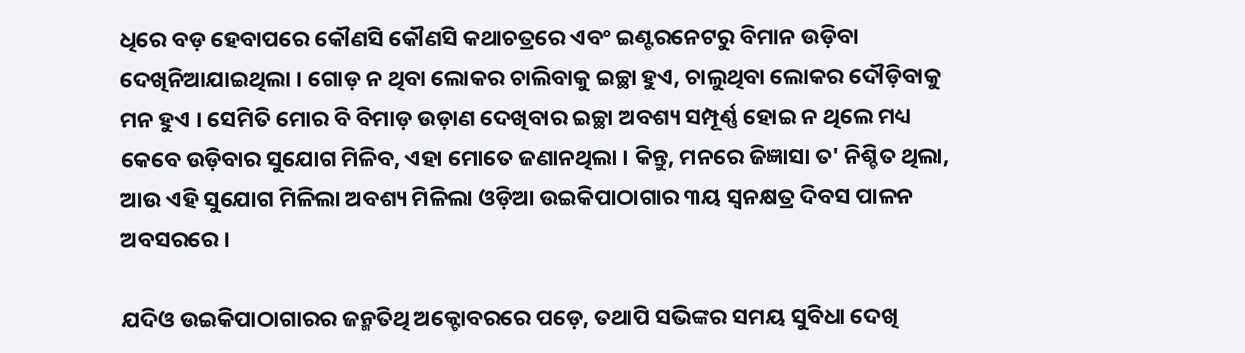ଧିରେ ବଡ଼ ହେବାପରେ କୌଣସି କୌଣସି କଥାଚତ୍ରରେ ଏବଂ ଇଣ୍ଟରନେଟରୁ ବିମାନ ଉଡ଼ିବା ଦେଖିନିଆଯାଇଥିଲା । ଗୋଡ଼ ନ ଥିବା ଲୋକର ଚାଲିବାକୁ ଇଚ୍ଛା ହୁଏ, ଚାଲୁଥିବା ଲୋକର ଦୌଡ଼ିବାକୁ ମନ ହୁଏ । ସେମିତି ମୋର ବି ବିମାଡ଼ ଉଡ଼ାଣ ଦେଖିବାର ଇଚ୍ଛା ଅବଶ୍ୟ ସମ୍ପୂର୍ଣ୍ଣ ହୋଇ ନ ଥିଲେ ମଧ୍ୟ କେବେ ଉଡ଼ିବାର ସୁଯୋଗ ମିଳିବ, ଏହା ମୋତେ ଜଣାନଥିଲା । କିନ୍ତୁ, ମନରେ ଜିଜ୍ଞାସା ତ' ନିଶ୍ଚିତ ଥିଲା, ଆଉ ଏହି ସୁଯୋଗ ମିଳିଲା ଅବଶ୍ୟ ମିଳିଲା ଓଡ଼ିଆ ଉଇକିପାଠାଗାର ୩ୟ ସ୍ୱନକ୍ଷତ୍ର ଦିବସ ପାଳନ ଅବସରରେ ।

ଯଦିଓ ଉଇକିପାଠାଗାରର ଜନ୍ମତିଥି ଅକ୍ଟୋବରରେ ପଡ଼େ, ତ‌ଥାପି ସଭିଙ୍କର ସମୟ ସୁବିଧା ଦେଖି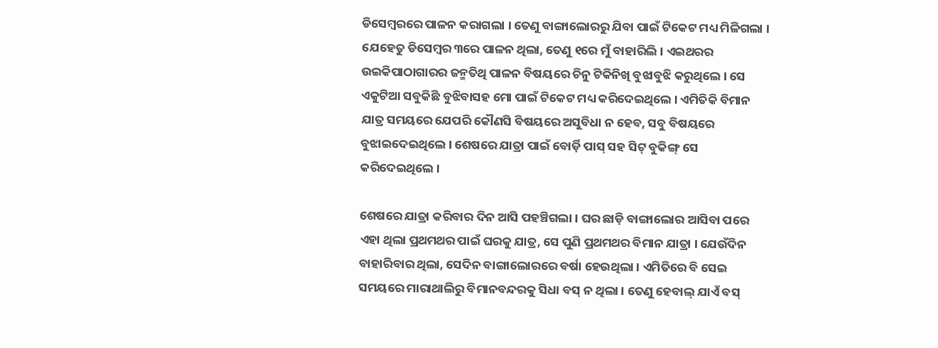ଡିସେମ୍ବରରେ ପାଳନ କରାଗଲା । ତେଣୁ ବାଙ୍ଗାଲୋରରୁ ଯିବା ପାଇଁ ଟିକେଟ ମଧ୍ୟ ମିଳିଗଲା । ଯେହେତୁ ଡିସେମ୍ବର ୩ରେ ପାଳନ ଥିଲା, ତେଣୁ ୧ରେ ମୁଁ ବାହାରିଲି । ଏଇଥରର ଉଇକିପାଠାଗାରର ଜନ୍ମତିଥି ପାଳନ ବିଷୟରେ ଚିନୁ ଟିକିନିଖି ବୁଝାବୁଝି କରୁଥିଲେ । ସେ ଏକୁଟିଆ ସବୁକିଛି ବୁଝିବାସ‌ହ ମୋ ପାଇଁ ଟିକେଟ ମଧ୍ୟ କରିଦେଇଥିଲେ । ଏମିତିକି ବିମାନ ଯାତ୍ର ସମୟରେ ଯେପରି କୌଣସି ବିଷୟରେ ଅସୁବିଧା ନ ହେବ, ସବୁ ବିଷୟରେ ବୁଝାଇଦେଇଥିଲେ । ଶେଷରେ ଯାତ୍ରା ପାଇଁ ବୋର୍ଡ଼ି ପାସ୍ ସ‌ହ ସିଟ୍ ବୁକିଙ୍ଗ୍ ସେ କରିଦେଇଥିଲେ ।

ଶେଷରେ ଯାତ୍ରା କରିବାର ଦିନ ଆସି ପ‌ହ‌ଞ୍ଚିଗଲା । ଘର ଛାଡ଼ି ବାଙ୍ଗାଲୋର ଆସିବା ପରେ ଏହା ଥିଲା ପ୍ରଥମଥର ପାଇଁ ଘରକୁ ଯାତ୍ର, ସେ ପୁଣି ପ୍ରଥମଥର ବିମାନ ଯାତ୍ରା । ଯେଉଁଦିନ ବାହାରିବାର ଥିଲା, ସେଦିନ ବାଙ୍ଗାଲୋରରେ ବର୍ଷା ହେଉଥିଲା । ଏମିତିରେ ବି ସେଇ ସମୟରେ ମାରାଥାଲିରୁ ବିମାନବନ୍ଦରକୁ ସିଧା ବସ୍ ନ ଥିଲା । ତେଣୁ ହେବାଲ୍‌ ଯାଏଁ ବସ୍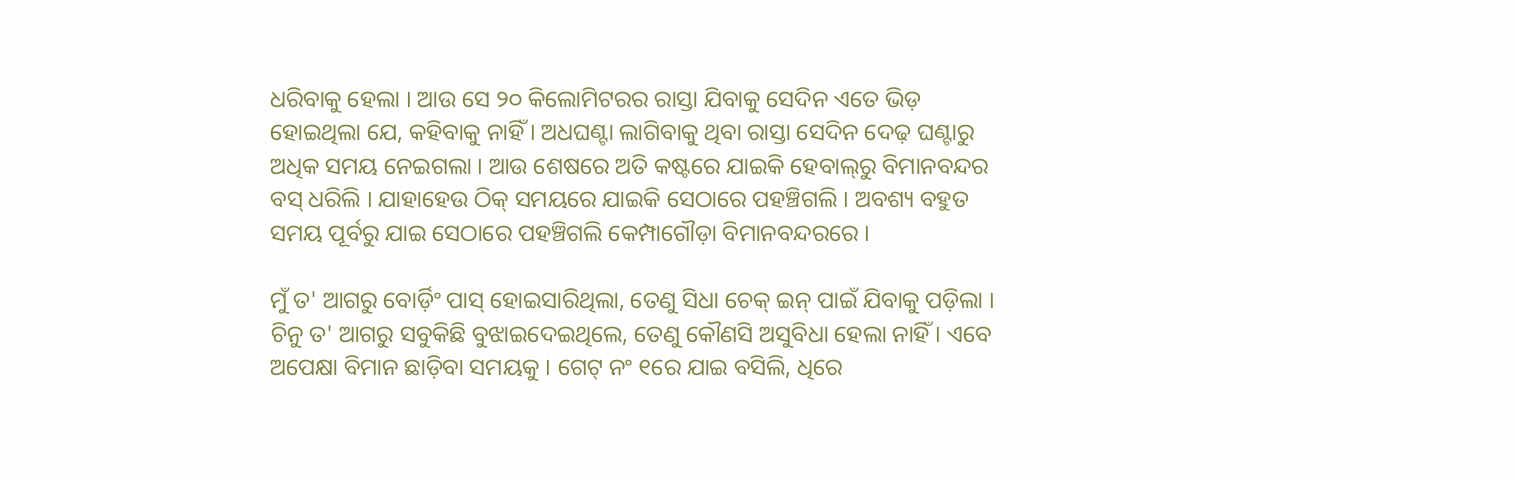ଧରିବାକୁ ହେଲା । ଆଉ ସେ ୨୦ କିଲୋମିଟରର ରାସ୍ତା ଯିବାକୁ ସେଦିନ ଏତେ ଭିଡ଼ ହୋଇଥିଲା ଯେ, କ‌ହିବାକୁ ନାହିଁ । ଅଧଘଣ୍ଟା ଲାଗିବାକୁ ଥିବା ରାସ୍ତା ସେଦିନ ଦେଢ଼ ଘଣ୍ଟାରୁ ଅଧିକ ସମୟ ନେଇଗଲା । ଆଉ ଶେଷରେ ଅତି କଷ୍ଟରେ ଯାଇକି ହେବାଲ୍‌ରୁ ବିମାନବନ୍ଦର ବସ୍ ଧରିଲି । ଯାହାହେଉ ଠିକ୍ ସମୟରେ ଯାଇକି ସେଠାରେ ପ‌ହ‌ଞ୍ଚିଗଲି । ଅବଶ୍ୟ ବ‌ହୁତ ସମୟ ପୂର୍ବରୁ ଯାଇ ସେଠାରେ ପ‌ହ‌ଞ୍ଚିଗଲି କେମ୍ପାଗୌଡ଼ା ବିମାନବନ୍ଦରରେ ।

ମୁଁ ତ' ଆଗରୁ ବୋର୍ଡ଼ିଂ ପାସ୍ ହୋଇସାରିଥିଲା, ତେଣୁ ସିଧା ଚେକ୍ ଇନ୍ ପାଇଁ ଯିବାକୁ ପଡ଼ିଲା । ଚିନୁ ତ' ଆଗରୁ ସବୁକିଛି ବୁଝାଇଦେଇଥିଲେ, ତେଣୁ କୌଣସି ଅସୁବିଧା ହେଲା ନାହିଁ । ଏବେ ଅପେକ୍ଷା ବିମାନ ଛାଡ଼ିବା ସମୟକୁ । ଗେଟ୍ ନଂ ୧ରେ ଯାଇ ବସିଲି, ଧିରେ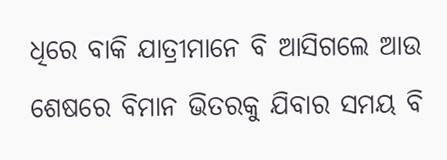ଧିରେ ବାକି ଯାତ୍ରୀମାନେ ବି ଆସିଗଲେ ଆଉ ଶେଷରେ ବିମାନ ଭିତରକୁ ଯିବାର ସମୟ ବି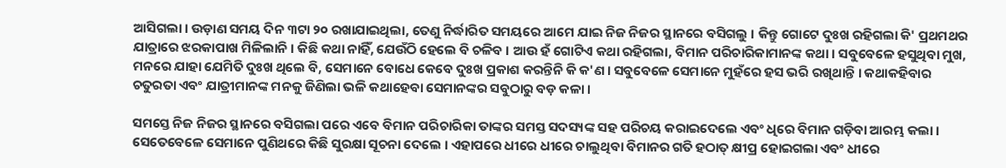ଆସିଗଲା । ଉଡ଼ାଣ ସମୟ ଦିନ ୩ଟା ୨୦ ରଖାଯାଇଥିଲା, ତେଣୁ ନିର୍ଦ୍ଧାରିତ ସମୟରେ ଆମେ ଯାଇ ନିଜ ନିଜର ସ୍ଥାନରେ ବସିଗଲୁ । କିନ୍ତୁ ଗୋଟେ ଦୁଃଖ ରହିଗଲା କି' ପ୍ରଥମଥର ଯାତ୍ରାରେ ଝରକାପାଖ ମିଳିଲାନି । କିଛି କଥା ନାହିଁ, ଯେଉଁଠି ହେଲେ ବି ଚଳିବ । ଆଉ ହଁ ଗୋଟିଏ କଥା ରହିଗଲା, ବିମାନ ପରିଚାରିକାମାନଙ୍କ କଥା । ସବୁବେଳେ ହସୁଥିବା ମୁଖ, ମନରେ ଯାହା ଯେମିତି ଦୁଃଖ ଥିଲେ ବି, ସେମାନେ ବୋଧେ କେବେ ଦୁଃଖ ପ୍ରକାଶ କରନ୍ତିନି କି କ'ଣ । ସବୁବେଳେ ସେମାନେ ମୁହଁରେ ହସ ଭରି ରଖିଥାନ୍ତି । କଥାକ‌ହିବାର ଚତୁରତା ଏବଂ ଯାତ୍ରୀମାନଙ୍କ ମନ‌କୁ ଜିଣିଲା ଭଳି କଥାହେବା ସେମାନଙ୍କର ସବୁଠାରୁ ବଡ଼ କଳା ।

ସମସ୍ତେ ନିଜ ନିଜର ସ୍ଥାନରେ ବସିଗଲା ପରେ ଏବେ ବିମାନ ପରିଚାରିକା ତାଙ୍କର ସମସ୍ତ ସଦସ୍ୟଙ୍କ ସ‌ହ ପରିଚୟ କରାଇଦେଲେ ଏବଂ ଧିରେ ବିମାନ ଗଡ଼ିବା ଆରମ୍ଭ କଲା । ସେତେବେଳେ ସେମାନେ ପୁଣିଥରେ କିଛି ସୁରକ୍ଷା ସୂଚନା ଦେଲେ । ଏହାପରେ ଧୀରେ ଧୀରେ ଚାଲୁଥିବା ବିମାନର ଗତି ହଠାତ୍ କ୍ଷୀପ୍ର ହୋଇଗଲା ଏବଂ ଧୀରେ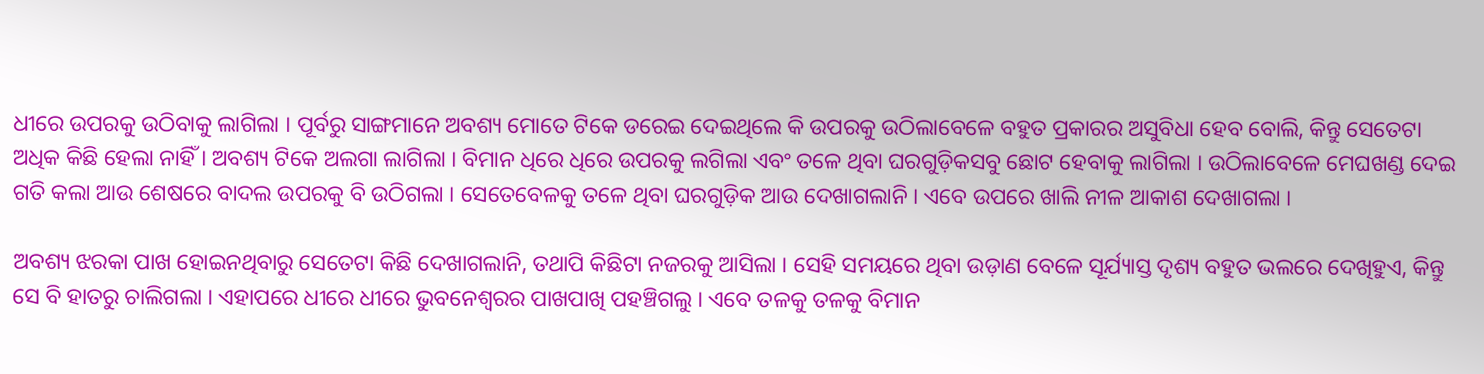ଧୀରେ ଉପରକୁ ଉଠିବାକୁ ଲାଗିଲା । ପୂର୍ବରୁ ସାଙ୍ଗମାନେ ଅବଶ୍ୟ ମୋତେ ଟିକେ ଡରେଇ ଦେଇଥିଲେ କି ଉପରକୁ ଉଠିଲାବେଳେ ବ‌ହୁତ ପ୍ରକାରର ଅସୁବିଧା ହେବ ବୋଲି, କିନ୍ତୁ ସେତେଟା ଅଧିକ କିଛି ହେଲା ନାହିଁ । ଅବଶ୍ୟ ଟିକେ ଅଲଗା ଲାଗିଲା । ବିମାନ ଧିରେ ଧିରେ ଉପରକୁ ଲଗିଲା ଏବଂ ତଳେ ଥିବା ଘରଗୁଡ଼ିକସବୁ ଛୋଟ ହେବାକୁ ଲାଗିଲା । ଉଠିଲାବେଳେ ମେଘଖଣ୍ଡ ଦେଇ ଗତି କଲା ଆଉ ଶେଷରେ ବାଦଲ ଉପରକୁ ବି ଉଠିଗଲା । ସେତେବେଳକୁ ତଳେ ଥିବା ଘରଗୁଡ଼ିକ ଆଉ ଦେଖାଗଲାନି । ଏବେ ଉପରେ ଖାଲି ନୀଳ ଆକାଶ ଦେଖାଗଲା ।

ଅବଶ୍ୟ ଝରକା ପାଖ ହୋଇନଥିବାରୁ ସେତେଟା କିଛି ଦେଖାଗଲାନି, ତ‌ଥାପି କିଛିଟା ନ‌ଜରକୁ ଆସିଲା । ସେହି ସମୟରେ ଥିବା ଉଡ଼ାଣ ବେଳେ ସୂର୍ଯ୍ୟାସ୍ତ ଦୃଶ୍ୟ ବ‌ହୁତ ଭଲରେ ଦେଖିହୁଏ, କିନ୍ତୁ ସେ ବି ହାତରୁ ଚାଲିଗଲା । ଏହାପରେ ଧୀରେ ଧୀରେ ଭୁବନେଶ୍ୱରର ପାଖପାଖି ପ‌ହ‌ଞ୍ଚିଗଲୁ । ଏବେ ତଳ‌କୁ ତ‌ଳକୁ ବିମାନ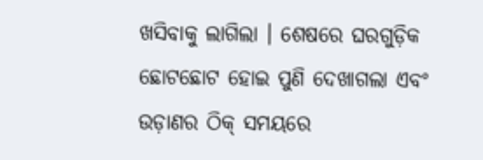ଖସିବାକୁ ଲାଗିଲା । ଶେଷରେ ଘରଗୁଡ଼ିକ ଛୋଟଛୋଟ ହୋଇ ପୁଣି ଦେଖାଗଲା ଏବଂ ଉଡ଼ାଣର ଠିକ୍ ସମୟରେ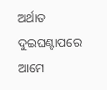ଅର୍ଥାତ ଦୁଇଘଣ୍ଟାପରେ ଆମେ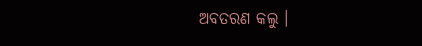ଅବତରଣ କଲୁ ।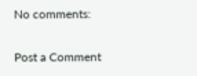No comments:

Post a Comment